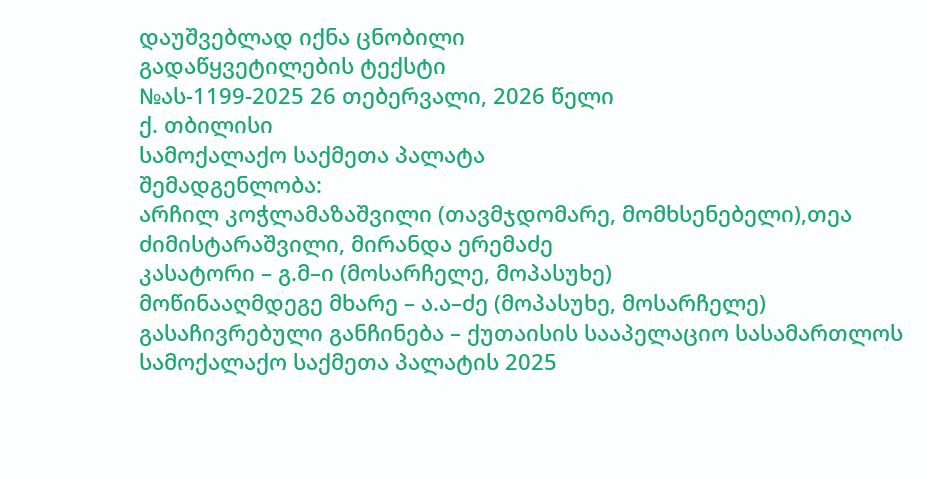დაუშვებლად იქნა ცნობილი
გადაწყვეტილების ტექსტი
№ას-1199-2025 26 თებერვალი, 2026 წელი
ქ. თბილისი
სამოქალაქო საქმეთა პალატა
შემადგენლობა:
არჩილ კოჭლამაზაშვილი (თავმჯდომარე, მომხსენებელი),თეა ძიმისტარაშვილი, მირანდა ერემაძე
კასატორი – გ.მ–ი (მოსარჩელე, მოპასუხე)
მოწინააღმდეგე მხარე – ა.ა–ძე (მოპასუხე, მოსარჩელე)
გასაჩივრებული განჩინება – ქუთაისის სააპელაციო სასამართლოს სამოქალაქო საქმეთა პალატის 2025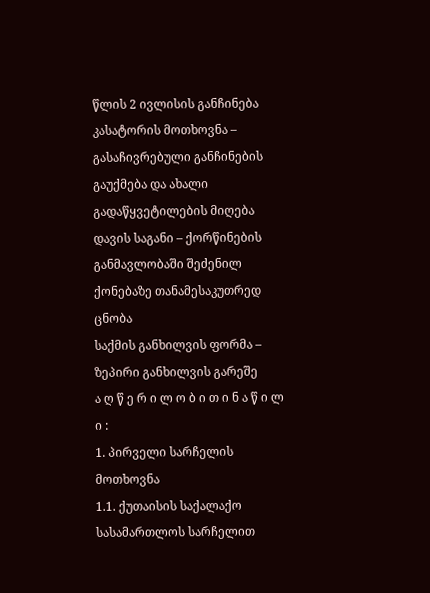წლის 2 ივლისის განჩინება
კასატორის მოთხოვნა – გასაჩივრებული განჩინების გაუქმება და ახალი გადაწყვეტილების მიღება
დავის საგანი – ქორწინების განმავლობაში შეძენილ ქონებაზე თანამესაკუთრედ ცნობა
საქმის განხილვის ფორმა – ზეპირი განხილვის გარეშე
ა ღ წ ე რ ი ლ ო ბ ი თ ი ნ ა წ ი ლ ი :
1. პირველი სარჩელის მოთხოვნა
1.1. ქუთაისის საქალაქო სასამართლოს სარჩელით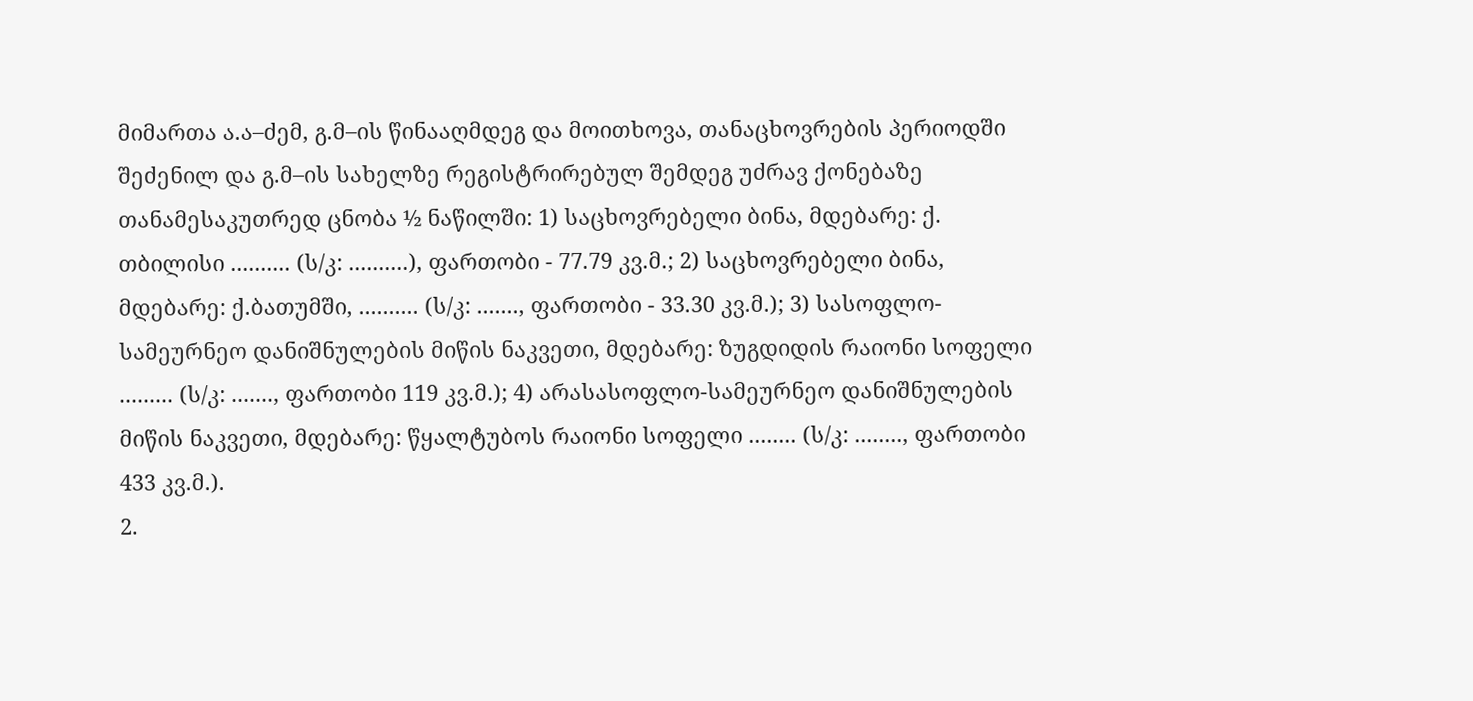მიმართა ა.ა–ძემ, გ.მ–ის წინააღმდეგ და მოითხოვა, თანაცხოვრების პერიოდში შეძენილ და გ.მ–ის სახელზე რეგისტრირებულ შემდეგ უძრავ ქონებაზე თანამესაკუთრედ ცნობა ½ ნაწილში: 1) საცხოვრებელი ბინა, მდებარე: ქ. თბილისი .......... (ს/კ: ..........), ფართობი - 77.79 კვ.მ.; 2) საცხოვრებელი ბინა, მდებარე: ქ.ბათუმში, .......... (ს/კ: ......., ფართობი - 33.30 კვ.მ.); 3) სასოფლო-სამეურნეო დანიშნულების მიწის ნაკვეთი, მდებარე: ზუგდიდის რაიონი სოფელი ......... (ს/კ: ......., ფართობი 119 კვ.მ.); 4) არასასოფლო-სამეურნეო დანიშნულების მიწის ნაკვეთი, მდებარე: წყალტუბოს რაიონი სოფელი ........ (ს/კ: ........, ფართობი 433 კვ.მ.).
2.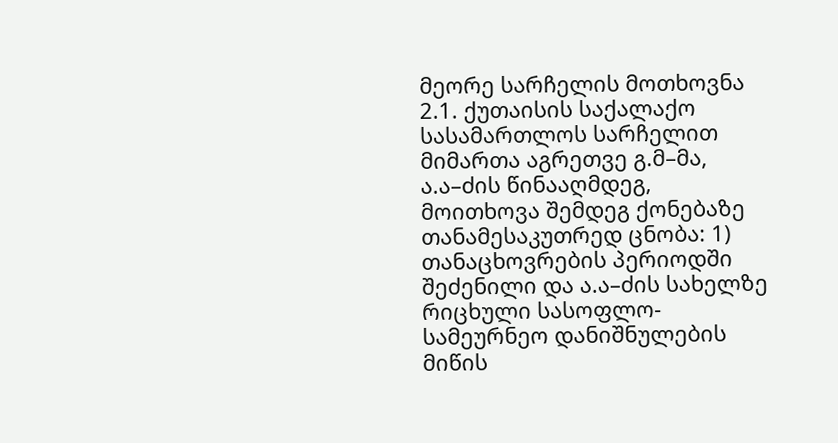მეორე სარჩელის მოთხოვნა
2.1. ქუთაისის საქალაქო სასამართლოს სარჩელით მიმართა აგრეთვე გ.მ–მა, ა.ა–ძის წინააღმდეგ, მოითხოვა შემდეგ ქონებაზე თანამესაკუთრედ ცნობა: 1) თანაცხოვრების პერიოდში შეძენილი და ა.ა–ძის სახელზე რიცხული სასოფლო-სამეურნეო დანიშნულების მიწის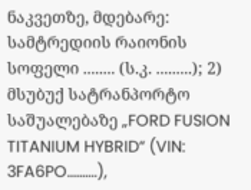ნაკვეთზე, მდებარე: სამტრედიის რაიონის სოფელი ........ (ს.კ. .........); 2) მსუბუქ სატრანპორტო საშუალებაზე „FORD FUSION TITANIUM HYBRID“ (VIN: 3FA6PO..........),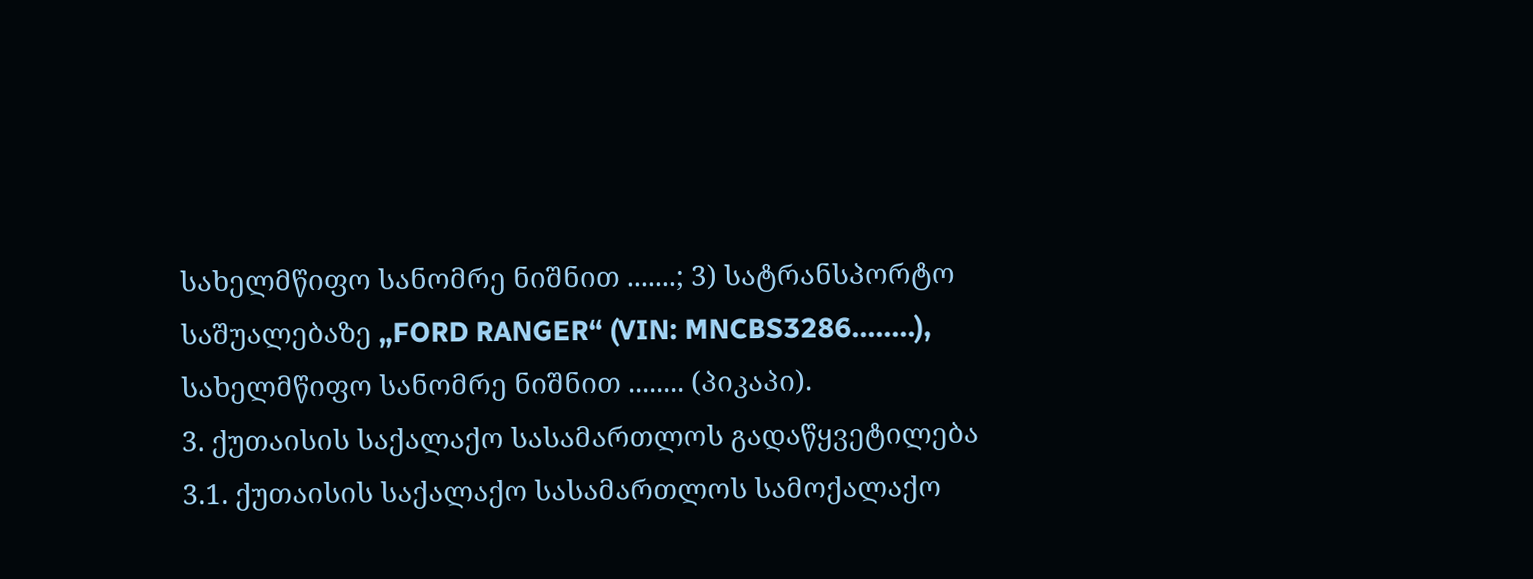სახელმწიფო სანომრე ნიშნით .......; 3) სატრანსპორტო საშუალებაზე „FORD RANGER“ (VIN: MNCBS3286........), სახელმწიფო სანომრე ნიშნით ........ (პიკაპი).
3. ქუთაისის საქალაქო სასამართლოს გადაწყვეტილება
3.1. ქუთაისის საქალაქო სასამართლოს სამოქალაქო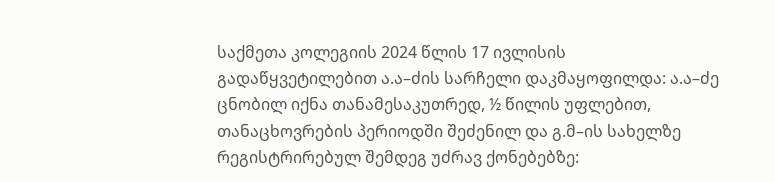საქმეთა კოლეგიის 2024 წლის 17 ივლისის გადაწყვეტილებით ა.ა–ძის სარჩელი დაკმაყოფილდა: ა.ა–ძე ცნობილ იქნა თანამესაკუთრედ, ½ წილის უფლებით, თანაცხოვრების პერიოდში შეძენილ და გ.მ–ის სახელზე რეგისტრირებულ შემდეგ უძრავ ქონებებზე: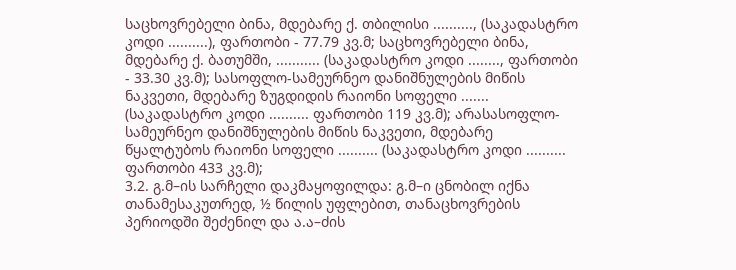საცხოვრებელი ბინა, მდებარე ქ. თბილისი .........., (საკადასტრო კოდი ..........), ფართობი - 77.79 კვ.მ; საცხოვრებელი ბინა, მდებარე ქ. ბათუმში, ........... (საკადასტრო კოდი ........, ფართობი - 33.30 კვ.მ); სასოფლო-სამეურნეო დანიშნულების მიწის ნაკვეთი, მდებარე ზუგდიდის რაიონი სოფელი ....... (საკადასტრო კოდი .......... ფართობი 119 კვ.მ); არასასოფლო-სამეურნეო დანიშნულების მიწის ნაკვეთი, მდებარე წყალტუბოს რაიონი სოფელი .......... (საკადასტრო კოდი .......... ფართობი 433 კვ.მ);
3.2. გ.მ–ის სარჩელი დაკმაყოფილდა: გ.მ–ი ცნობილ იქნა თანამესაკუთრედ, ½ წილის უფლებით, თანაცხოვრების პერიოდში შეძენილ და ა.ა–ძის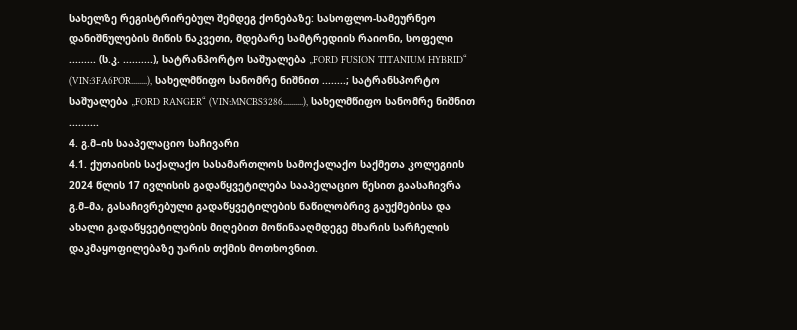სახელზე რეგისტრირებულ შემდეგ ქონებაზე: სასოფლო-სამეურნეო დანიშნულების მიწის ნაკვეთი, მდებარე სამტრედიის რაიონი, სოფელი ......... (ს.კ. ..........), სატრანპორტო საშუალება „FORD FUSION TITANIUM HYBRID“ (VIN:3FA6POR........), სახელმწიფო სანომრე ნიშნით ........; სატრანსპორტო საშუალება „FORD RANGER“ (VIN:MNCBS3286..........), სახელმწიფო სანომრე ნიშნით ..........
4. გ.მ–ის სააპელაციო საჩივარი
4.1. ქუთაისის საქალაქო სასამართლოს სამოქალაქო საქმეთა კოლეგიის 2024 წლის 17 ივლისის გადაწყვეტილება სააპელაციო წესით გაასაჩივრა გ.მ–მა, გასაჩივრებული გადაწყვეტილების ნაწილობრივ გაუქმებისა და ახალი გადაწყვეტილების მიღებით მოწინააღმდეგე მხარის სარჩელის დაკმაყოფილებაზე უარის თქმის მოთხოვნით.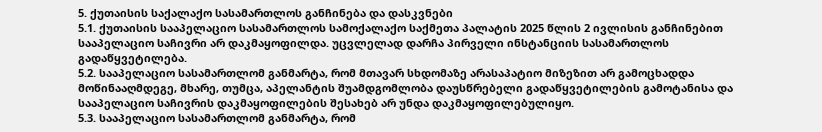5. ქუთაისის საქალაქო სასამართლოს განჩინება და დასკვნები
5.1. ქუთაისის სააპელაციო სასამართლოს სამოქალაქო საქმეთა პალატის 2025 წლის 2 ივლისის განჩინებით სააპელაციო საჩივრი არ დაკმაყოფილდა. უცვლელად დარჩა პირველი ინსტანციის სასამართლოს გადაწყვეტილება.
5.2. სააპელაციო სასამართლომ განმარტა, რომ მთავარ სხდომაზე არასაპატიო მიზეზით არ გამოცხადდა მოწინააღმდეგე, მხარე, თუმცა, აპელანტის შუამდგომლობა დაუსწრებელი გადაწყვეტილების გამოტანისა და სააპელაციო საჩივრის დაკმაყოფილების შესახებ არ უნდა დაკმაყოფილებულიყო.
5.3. სააპელაციო სასამართლომ განმარტა, რომ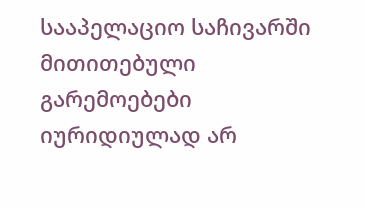სააპელაციო საჩივარში მითითებული გარემოებები იურიდიულად არ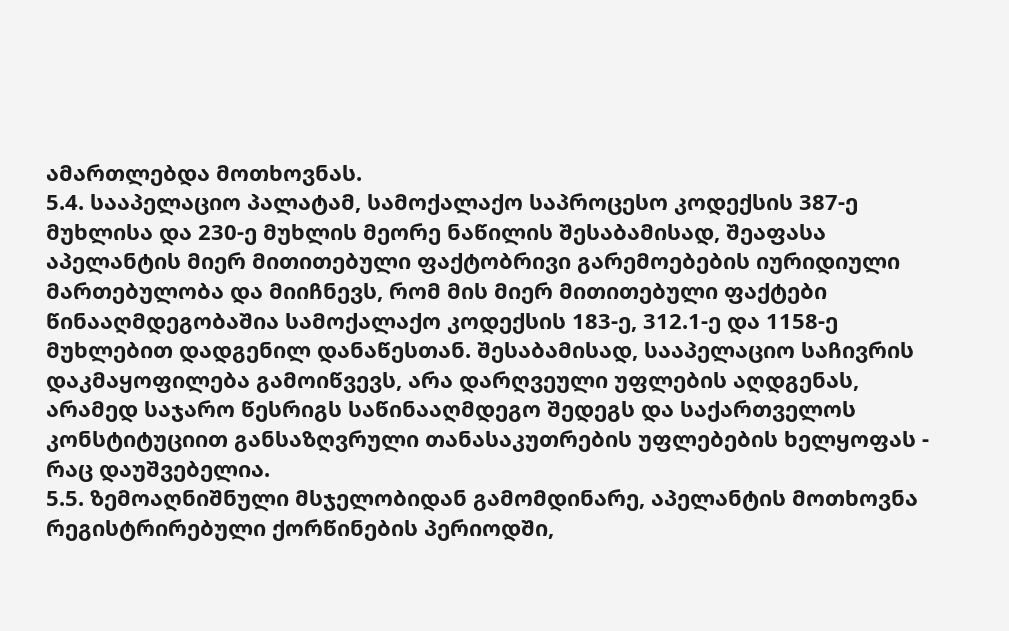ამართლებდა მოთხოვნას.
5.4. სააპელაციო პალატამ, სამოქალაქო საპროცესო კოდექსის 387-ე მუხლისა და 230-ე მუხლის მეორე ნაწილის შესაბამისად, შეაფასა აპელანტის მიერ მითითებული ფაქტობრივი გარემოებების იურიდიული მართებულობა და მიიჩნევს, რომ მის მიერ მითითებული ფაქტები წინააღმდეგობაშია სამოქალაქო კოდექსის 183-ე, 312.1-ე და 1158-ე მუხლებით დადგენილ დანაწესთან. შესაბამისად, სააპელაციო საჩივრის დაკმაყოფილება გამოიწვევს, არა დარღვეული უფლების აღდგენას, არამედ საჯარო წესრიგს საწინააღმდეგო შედეგს და საქართველოს კონსტიტუციით განსაზღვრული თანასაკუთრების უფლებების ხელყოფას - რაც დაუშვებელია.
5.5. ზემოაღნიშნული მსჯელობიდან გამომდინარე, აპელანტის მოთხოვნა რეგისტრირებული ქორწინების პერიოდში,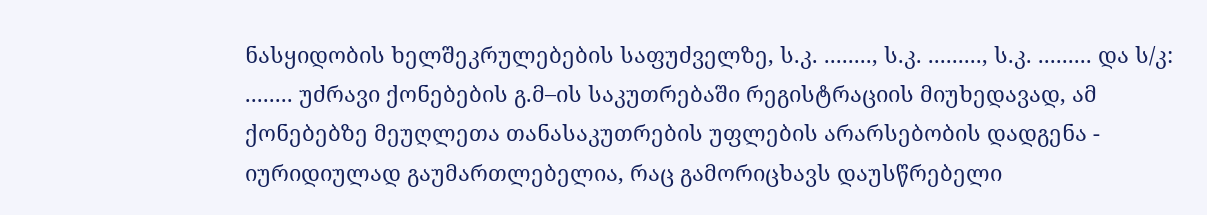ნასყიდობის ხელშეკრულებების საფუძველზე, ს.კ. ........, ს.კ. ........., ს.კ. ......... და ს/კ: ........ უძრავი ქონებების გ.მ–ის საკუთრებაში რეგისტრაციის მიუხედავად, ამ ქონებებზე მეუღლეთა თანასაკუთრების უფლების არარსებობის დადგენა - იურიდიულად გაუმართლებელია, რაც გამორიცხავს დაუსწრებელი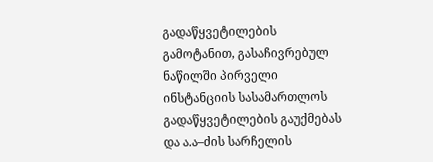გადაწყვეტილების გამოტანით, გასაჩივრებულ ნაწილში პირველი ინსტანციის სასამართლოს გადაწყვეტილების გაუქმებას და ა.ა–ძის სარჩელის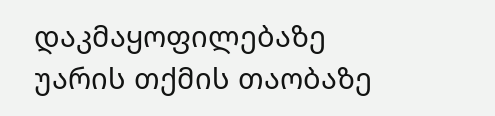დაკმაყოფილებაზე უარის თქმის თაობაზე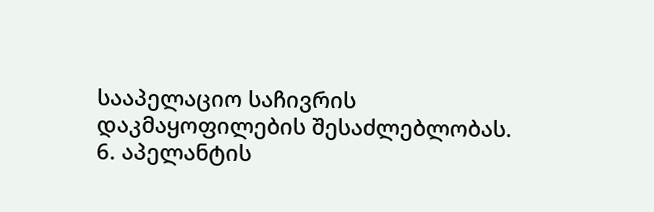სააპელაციო საჩივრის დაკმაყოფილების შესაძლებლობას.
6. აპელანტის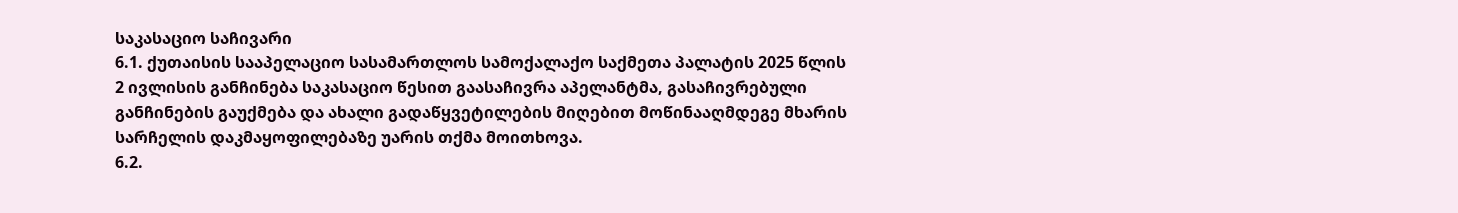საკასაციო საჩივარი
6.1. ქუთაისის სააპელაციო სასამართლოს სამოქალაქო საქმეთა პალატის 2025 წლის 2 ივლისის განჩინება საკასაციო წესით გაასაჩივრა აპელანტმა, გასაჩივრებული განჩინების გაუქმება და ახალი გადაწყვეტილების მიღებით მოწინააღმდეგე მხარის სარჩელის დაკმაყოფილებაზე უარის თქმა მოითხოვა.
6.2.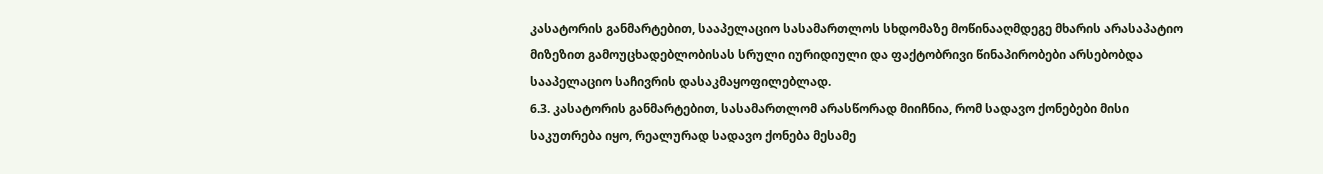კასატორის განმარტებით, სააპელაციო სასამართლოს სხდომაზე მოწინააღმდეგე მხარის არასაპატიო მიზეზით გამოუცხადებლობისას სრული იურიდიული და ფაქტობრივი წინაპირობები არსებობდა სააპელაციო საჩივრის დასაკმაყოფილებლად.
6.3. კასატორის განმარტებით, სასამართლომ არასწორად მიიჩნია, რომ სადავო ქონებები მისი საკუთრება იყო, რეალურად სადავო ქონება მესამე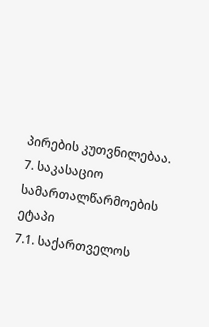პირების კუთვნილებაა.
7. საკასაციო სამართალწარმოების ეტაპი
7.1. საქართველოს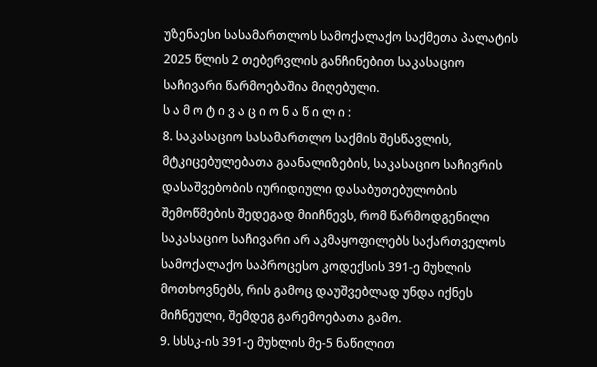უზენაესი სასამართლოს სამოქალაქო საქმეთა პალატის 2025 წლის 2 თებერვლის განჩინებით საკასაციო საჩივარი წარმოებაშია მიღებული.
ს ა მ ო ტ ი ვ ა ც ი ო ნ ა წ ი ლ ი :
8. საკასაციო სასამართლო საქმის შესწავლის, მტკიცებულებათა გაანალიზების, საკასაციო საჩივრის დასაშვებობის იურიდიული დასაბუთებულობის შემოწმების შედეგად მიიჩნევს, რომ წარმოდგენილი საკასაციო საჩივარი არ აკმაყოფილებს საქართველოს სამოქალაქო საპროცესო კოდექსის 391-ე მუხლის მოთხოვნებს, რის გამოც დაუშვებლად უნდა იქნეს მიჩნეული, შემდეგ გარემოებათა გამო.
9. სსსკ-ის 391-ე მუხლის მე-5 ნაწილით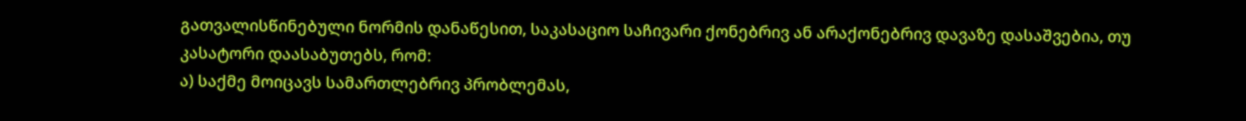გათვალისწინებული ნორმის დანაწესით, საკასაციო საჩივარი ქონებრივ ან არაქონებრივ დავაზე დასაშვებია, თუ კასატორი დაასაბუთებს, რომ:
ა) საქმე მოიცავს სამართლებრივ პრობლემას,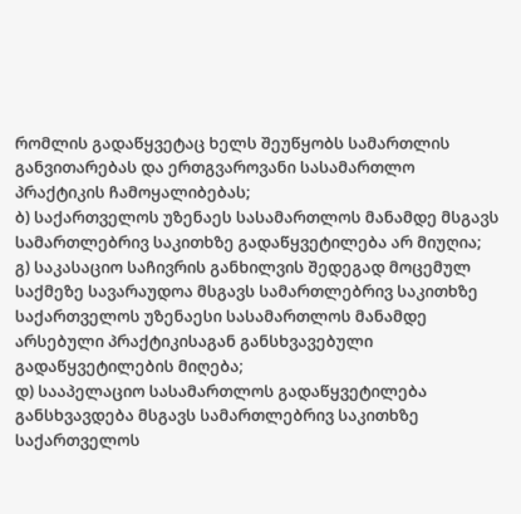რომლის გადაწყვეტაც ხელს შეუწყობს სამართლის განვითარებას და ერთგვაროვანი სასამართლო პრაქტიკის ჩამოყალიბებას;
ბ) საქართველოს უზენაეს სასამართლოს მანამდე მსგავს სამართლებრივ საკითხზე გადაწყვეტილება არ მიუღია;
გ) საკასაციო საჩივრის განხილვის შედეგად მოცემულ საქმეზე სავარაუდოა მსგავს სამართლებრივ საკითხზე საქართველოს უზენაესი სასამართლოს მანამდე არსებული პრაქტიკისაგან განსხვავებული გადაწყვეტილების მიღება;
დ) სააპელაციო სასამართლოს გადაწყვეტილება განსხვავდება მსგავს სამართლებრივ საკითხზე საქართველოს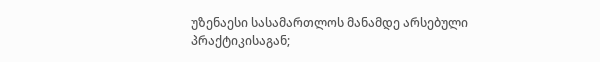უზენაესი სასამართლოს მანამდე არსებული პრაქტიკისაგან;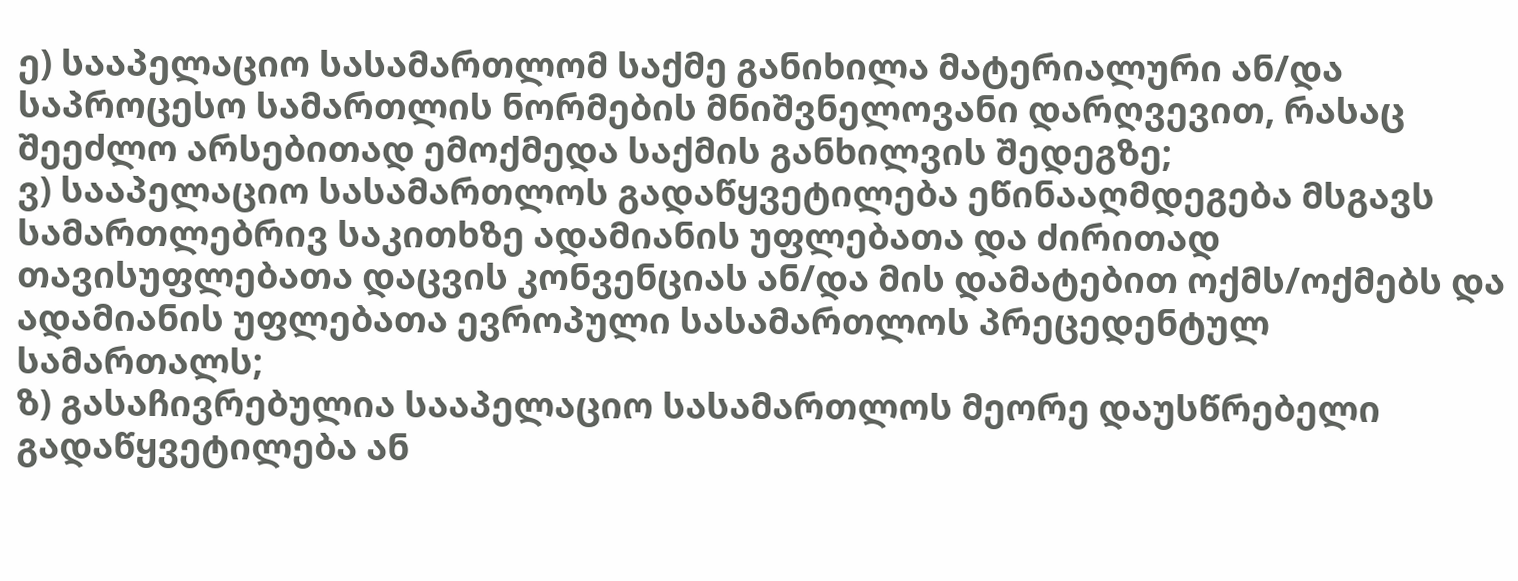ე) სააპელაციო სასამართლომ საქმე განიხილა მატერიალური ან/და საპროცესო სამართლის ნორმების მნიშვნელოვანი დარღვევით, რასაც შეეძლო არსებითად ემოქმედა საქმის განხილვის შედეგზე;
ვ) სააპელაციო სასამართლოს გადაწყვეტილება ეწინააღმდეგება მსგავს სამართლებრივ საკითხზე ადამიანის უფლებათა და ძირითად თავისუფლებათა დაცვის კონვენციას ან/და მის დამატებით ოქმს/ოქმებს და ადამიანის უფლებათა ევროპული სასამართლოს პრეცედენტულ სამართალს;
ზ) გასაჩივრებულია სააპელაციო სასამართლოს მეორე დაუსწრებელი გადაწყვეტილება ან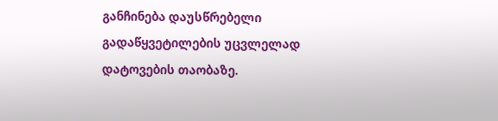განჩინება დაუსწრებელი გადაწყვეტილების უცვლელად დატოვების თაობაზე.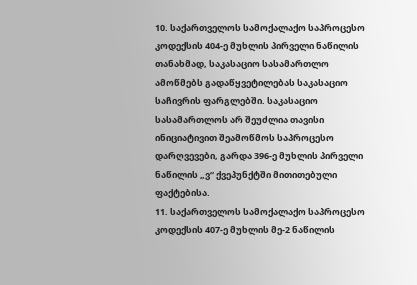10. საქართველოს სამოქალაქო საპროცესო კოდექსის 404-ე მუხლის პირველი ნაწილის თანახმად, საკასაციო სასამართლო ამოწმებს გადაწყვეტილებას საკასაციო საჩივრის ფარგლებში. საკასაციო სასამართლოს არ შეუძლია თავისი ინიციატივით შეამოწმოს საპროცესო დარღვევები, გარდა 396-ე მუხლის პირველი ნაწილის „ვ“ ქვეპუნქტში მითითებული ფაქტებისა.
11. საქართველოს სამოქალაქო საპროცესო კოდექსის 407-ე მუხლის მე-2 ნაწილის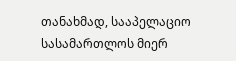თანახმად, სააპელაციო სასამართლოს მიერ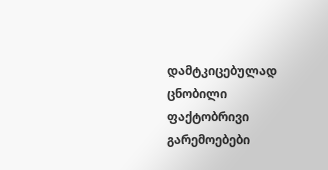დამტკიცებულად ცნობილი ფაქტობრივი გარემოებები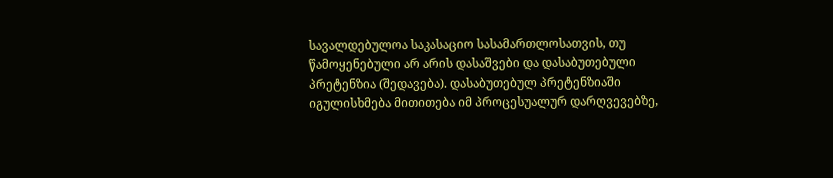სავალდებულოა საკასაციო სასამართლოსათვის, თუ წამოყენებული არ არის დასაშვები და დასაბუთებული პრეტენზია (შედავება). დასაბუთებულ პრეტენზიაში იგულისხმება მითითება იმ პროცესუალურ დარღვევებზე,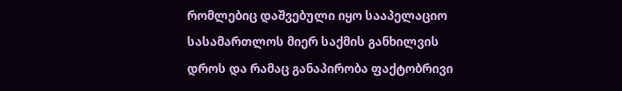რომლებიც დაშვებული იყო სააპელაციო სასამართლოს მიერ საქმის განხილვის დროს და რამაც განაპირობა ფაქტობრივი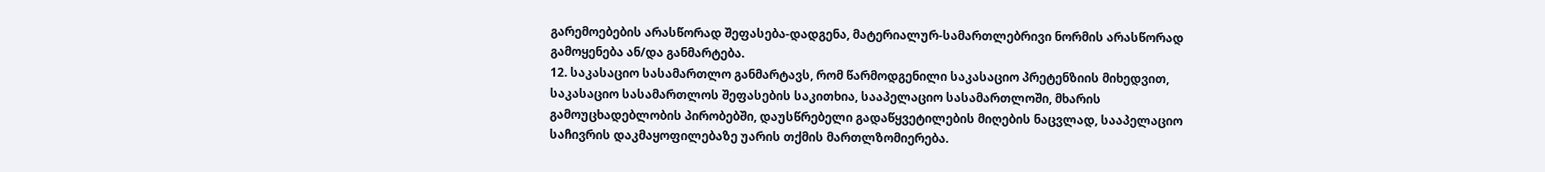გარემოებების არასწორად შეფასება-დადგენა, მატერიალურ-სამართლებრივი ნორმის არასწორად გამოყენება ან/და განმარტება.
12. საკასაციო სასამართლო განმარტავს, რომ წარმოდგენილი საკასაციო პრეტენზიის მიხედვით, საკასაციო სასამართლოს შეფასების საკითხია, სააპელაციო სასამართლოში, მხარის გამოუცხადებლობის პირობებში, დაუსწრებელი გადაწყვეტილების მიღების ნაცვლად, სააპელაციო საჩივრის დაკმაყოფილებაზე უარის თქმის მართლზომიერება.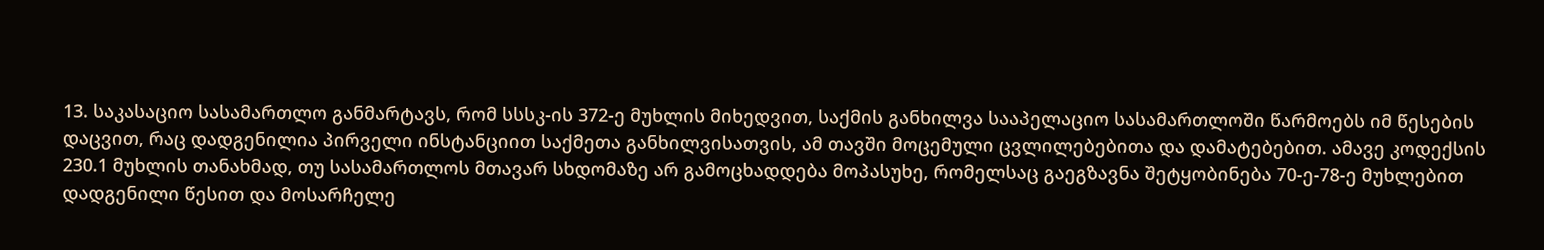13. საკასაციო სასამართლო განმარტავს, რომ სსსკ-ის 372-ე მუხლის მიხედვით, საქმის განხილვა სააპელაციო სასამართლოში წარმოებს იმ წესების დაცვით, რაც დადგენილია პირველი ინსტანციით საქმეთა განხილვისათვის, ამ თავში მოცემული ცვლილებებითა და დამატებებით. ამავე კოდექსის 230.1 მუხლის თანახმად, თუ სასამართლოს მთავარ სხდომაზე არ გამოცხადდება მოპასუხე, რომელსაც გაეგზავნა შეტყობინება 70-ე-78-ე მუხლებით დადგენილი წესით და მოსარჩელე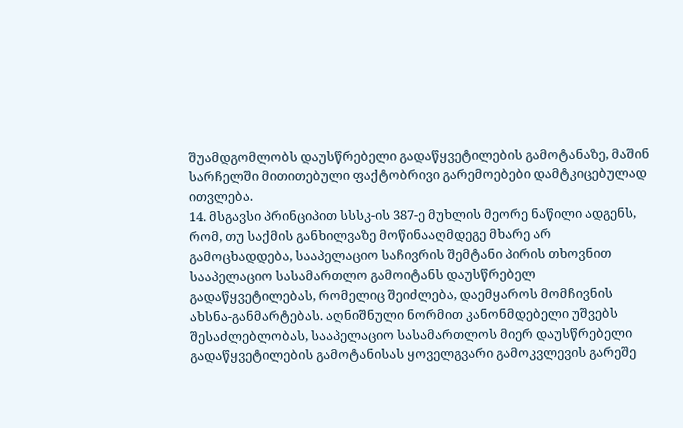შუამდგომლობს დაუსწრებელი გადაწყვეტილების გამოტანაზე, მაშინ სარჩელში მითითებული ფაქტობრივი გარემოებები დამტკიცებულად ითვლება.
14. მსგავსი პრინციპით სსსკ-ის 387-ე მუხლის მეორე ნაწილი ადგენს, რომ, თუ საქმის განხილვაზე მოწინააღმდეგე მხარე არ გამოცხადდება, სააპელაციო საჩივრის შემტანი პირის თხოვნით სააპელაციო სასამართლო გამოიტანს დაუსწრებელ გადაწყვეტილებას, რომელიც შეიძლება, დაემყაროს მომჩივნის ახსნა-განმარტებას. აღნიშნული ნორმით კანონმდებელი უშვებს შესაძლებლობას, სააპელაციო სასამართლოს მიერ დაუსწრებელი გადაწყვეტილების გამოტანისას ყოველგვარი გამოკვლევის გარეშე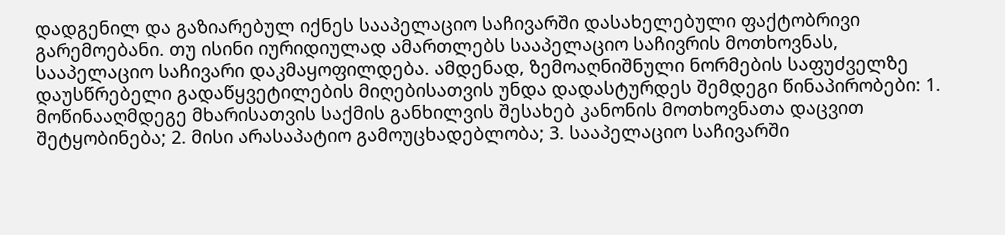დადგენილ და გაზიარებულ იქნეს სააპელაციო საჩივარში დასახელებული ფაქტობრივი გარემოებანი. თუ ისინი იურიდიულად ამართლებს სააპელაციო საჩივრის მოთხოვნას, სააპელაციო საჩივარი დაკმაყოფილდება. ამდენად, ზემოაღნიშნული ნორმების საფუძველზე დაუსწრებელი გადაწყვეტილების მიღებისათვის უნდა დადასტურდეს შემდეგი წინაპირობები: 1. მოწინააღმდეგე მხარისათვის საქმის განხილვის შესახებ კანონის მოთხოვნათა დაცვით შეტყობინება; 2. მისი არასაპატიო გამოუცხადებლობა; 3. სააპელაციო საჩივარში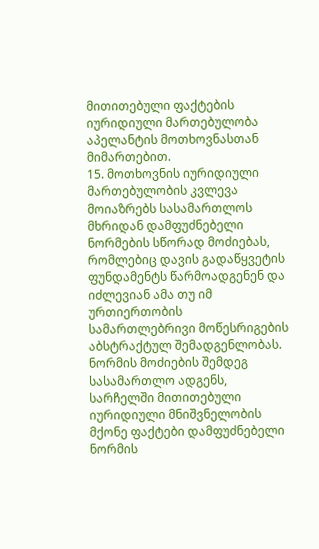მითითებული ფაქტების იურიდიული მართებულობა აპელანტის მოთხოვნასთან მიმართებით.
15. მოთხოვნის იურიდიული მართებულობის კვლევა მოიაზრებს სასამართლოს მხრიდან დამფუძნებელი ნორმების სწორად მოძიებას, რომლებიც დავის გადაწყვეტის ფუნდამენტს წარმოადგენენ და იძლევიან ამა თუ იმ ურთიერთობის სამართლებრივი მოწესრიგების აბსტრაქტულ შემადგენლობას. ნორმის მოძიების შემდეგ სასამართლო ადგენს, სარჩელში მითითებული იურიდიული მნიშვნელობის მქონე ფაქტები დამფუძნებელი ნორმის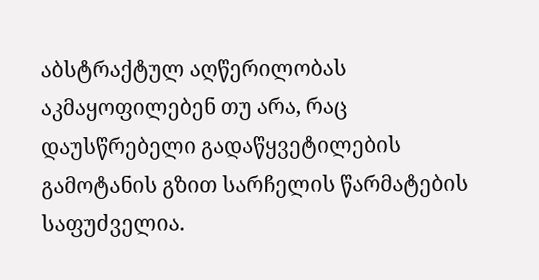აბსტრაქტულ აღწერილობას აკმაყოფილებენ თუ არა, რაც დაუსწრებელი გადაწყვეტილების გამოტანის გზით სარჩელის წარმატების საფუძველია.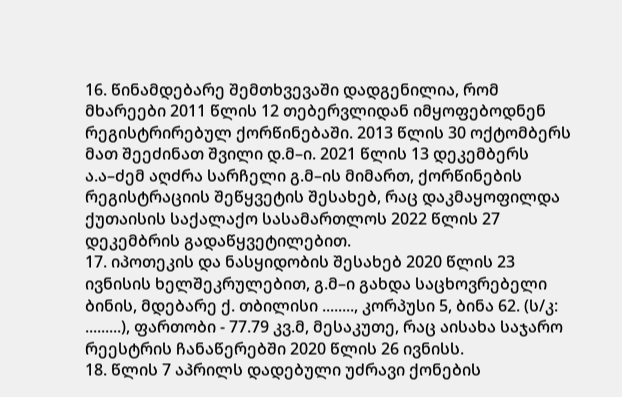16. წინამდებარე შემთხვევაში დადგენილია, რომ მხარეები 2011 წლის 12 თებერვლიდან იმყოფებოდნენ რეგისტრირებულ ქორწინებაში. 2013 წლის 30 ოქტომბერს მათ შეეძინათ შვილი დ.მ–ი. 2021 წლის 13 დეკემბერს ა.ა–ძემ აღძრა სარჩელი გ.მ–ის მიმართ, ქორწინების რეგისტრაციის შეწყვეტის შესახებ, რაც დაკმაყოფილდა ქუთაისის საქალაქო სასამართლოს 2022 წლის 27 დეკემბრის გადაწყვეტილებით.
17. იპოთეკის და ნასყიდობის შესახებ 2020 წლის 23 ივნისის ხელშეკრულებით, გ.მ–ი გახდა საცხოვრებელი ბინის, მდებარე ქ. თბილისი ........, კორპუსი 5, ბინა 62. (ს/კ: .........), ფართობი - 77.79 კვ.მ, მესაკუთე, რაც აისახა საჯარო რეესტრის ჩანაწერებში 2020 წლის 26 ივნისს.
18. წლის 7 აპრილს დადებული უძრავი ქონების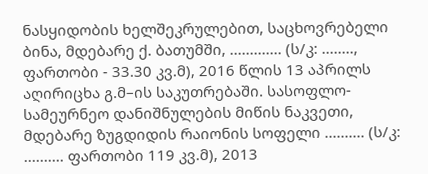ნასყიდობის ხელშეკრულებით, საცხოვრებელი ბინა, მდებარე ქ. ბათუმში, ............. (ს/კ: ........, ფართობი - 33.30 კვ.მ), 2016 წლის 13 აპრილს აღირიცხა გ.მ–ის საკუთრებაში. სასოფლო-სამეურნეო დანიშნულების მიწის ნაკვეთი, მდებარე ზუგდიდის რაიონის სოფელი .......... (ს/კ: .......... ფართობი 119 კვ.მ), 2013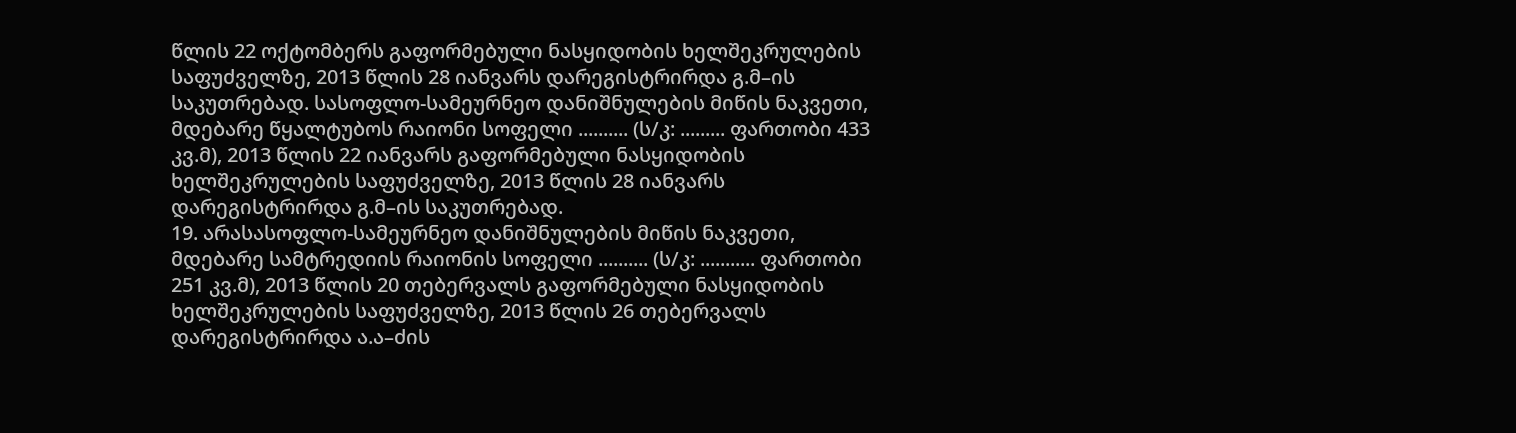წლის 22 ოქტომბერს გაფორმებული ნასყიდობის ხელშეკრულების საფუძველზე, 2013 წლის 28 იანვარს დარეგისტრირდა გ.მ–ის საკუთრებად. სასოფლო-სამეურნეო დანიშნულების მიწის ნაკვეთი, მდებარე წყალტუბოს რაიონი სოფელი .......... (ს/კ: ......... ფართობი 433 კვ.მ), 2013 წლის 22 იანვარს გაფორმებული ნასყიდობის ხელშეკრულების საფუძველზე, 2013 წლის 28 იანვარს დარეგისტრირდა გ.მ–ის საკუთრებად.
19. არასასოფლო-სამეურნეო დანიშნულების მიწის ნაკვეთი, მდებარე სამტრედიის რაიონის სოფელი .......... (ს/კ: ........... ფართობი 251 კვ.მ), 2013 წლის 20 თებერვალს გაფორმებული ნასყიდობის ხელშეკრულების საფუძველზე, 2013 წლის 26 თებერვალს დარეგისტრირდა ა.ა–ძის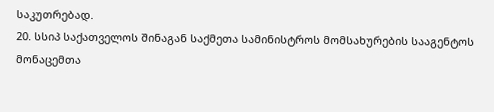საკუთრებად.
20. სსიპ საქათველოს შინაგან საქმეთა სამინისტროს მომსახურების სააგენტოს მონაცემთა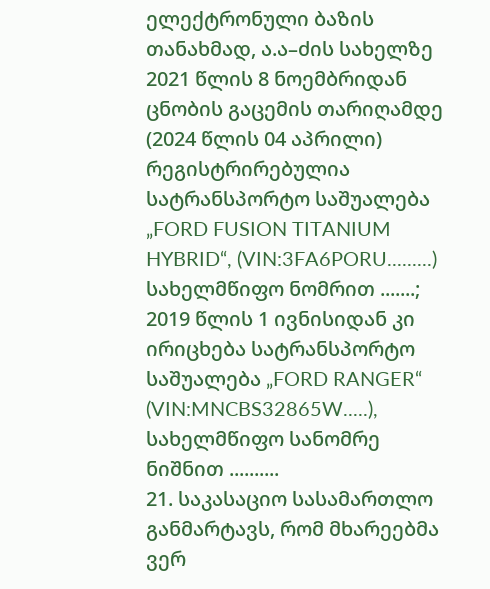ელექტრონული ბაზის თანახმად, ა.ა–ძის სახელზე 2021 წლის 8 ნოემბრიდან ცნობის გაცემის თარიღამდე (2024 წლის 04 აპრილი) რეგისტრირებულია სატრანსპორტო საშუალება „FORD FUSION TITANIUM HYBRID“, (VIN:3FA6PORU.........) სახელმწიფო ნომრით .......; 2019 წლის 1 ივნისიდან კი ირიცხება სატრანსპორტო საშუალება „FORD RANGER“ (VIN:MNCBS32865W.....), სახელმწიფო სანომრე ნიშნით ..........
21. საკასაციო სასამართლო განმარტავს, რომ მხარეებმა ვერ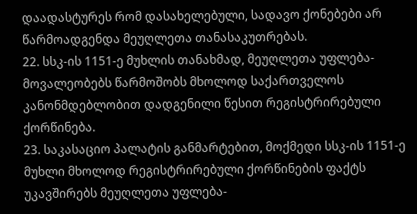დაადასტურეს რომ დასახელებული, სადავო ქონებები არ წარმოადგენდა მეუღლეთა თანასაკუთრებას.
22. სსკ-ის 1151-ე მუხლის თანახმად, მეუღლეთა უფლება-მოვალეობებს წარმოშობს მხოლოდ საქართველოს კანონმდებლობით დადგენილი წესით რეგისტრირებული ქორწინება.
23. საკასაციო პალატის განმარტებით, მოქმედი სსკ-ის 1151-ე მუხლი მხოლოდ რეგისტრირებული ქორწინების ფაქტს უკავშირებს მეუღლეთა უფლება-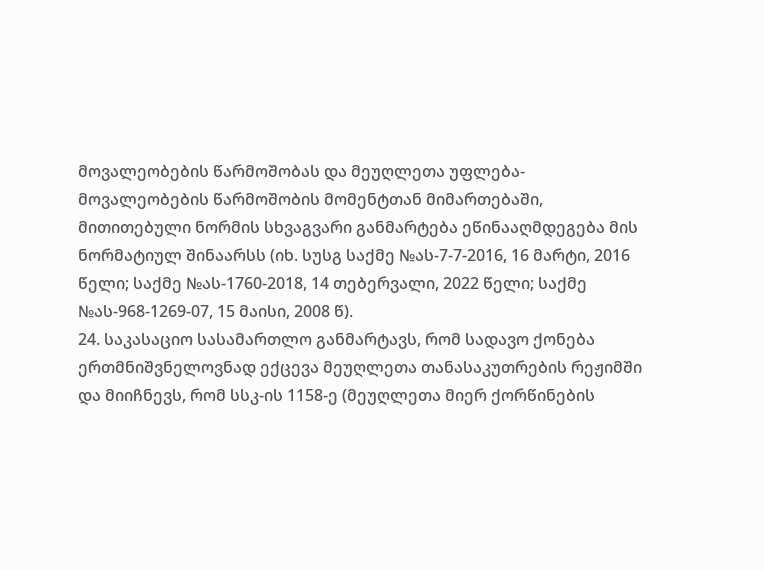მოვალეობების წარმოშობას და მეუღლეთა უფლება-მოვალეობების წარმოშობის მომენტთან მიმართებაში, მითითებული ნორმის სხვაგვარი განმარტება ეწინააღმდეგება მის ნორმატიულ შინაარსს (იხ. სუსგ საქმე №ას-7-7-2016, 16 მარტი, 2016 წელი; საქმე №ას-1760-2018, 14 თებერვალი, 2022 წელი; საქმე №ას-968-1269-07, 15 მაისი, 2008 წ).
24. საკასაციო სასამართლო განმარტავს, რომ სადავო ქონება ერთმნიშვნელოვნად ექცევა მეუღლეთა თანასაკუთრების რეჟიმში და მიიჩნევს, რომ სსკ-ის 1158-ე (მეუღლეთა მიერ ქორწინების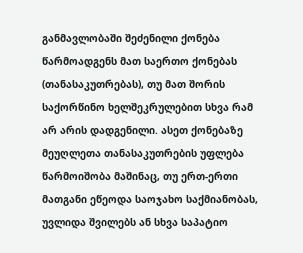განმავლობაში შეძენილი ქონება წარმოადგენს მათ საერთო ქონებას (თანასაკუთრებას), თუ მათ შორის საქორწინო ხელშეკრულებით სხვა რამ არ არის დადგენილი. ასეთ ქონებაზე მეუღლეთა თანასაკუთრების უფლება წარმოიშობა მაშინაც, თუ ერთ-ერთი მათგანი ეწეოდა საოჯახო საქმიანობას, უვლიდა შვილებს ან სხვა საპატიო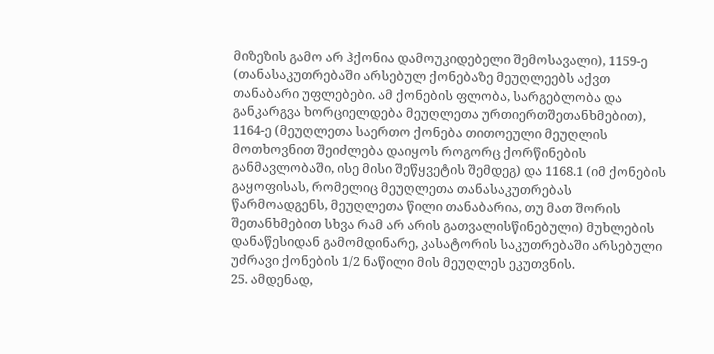მიზეზის გამო არ ჰქონია დამოუკიდებელი შემოსავალი), 1159-ე (თანასაკუთრებაში არსებულ ქონებაზე მეუღლეებს აქვთ თანაბარი უფლებები. ამ ქონების ფლობა, სარგებლობა და განკარგვა ხორციელდება მეუღლეთა ურთიერთშეთანხმებით), 1164-ე (მეუღლეთა საერთო ქონება თითოეული მეუღლის მოთხოვნით შეიძლება დაიყოს როგორც ქორწინების განმავლობაში, ისე მისი შეწყვეტის შემდეგ) და 1168.1 (იმ ქონების გაყოფისას, რომელიც მეუღლეთა თანასაკუთრებას წარმოადგენს, მეუღლეთა წილი თანაბარია, თუ მათ შორის შეთანხმებით სხვა რამ არ არის გათვალისწინებული) მუხლების დანაწესიდან გამომდინარე, კასატორის საკუთრებაში არსებული უძრავი ქონების 1/2 ნაწილი მის მეუღლეს ეკუთვნის.
25. ამდენად,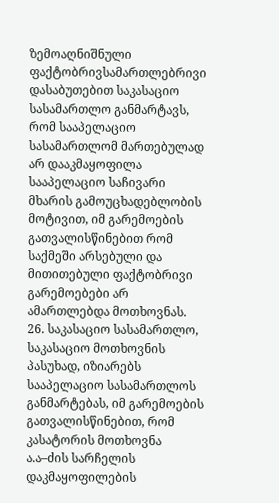ზემოაღნიშნული ფაქტობრივსამართლებრივი დასაბუთებით საკასაციო სასამართლო განმარტავს, რომ სააპელაციო სასამართლომ მართებულად არ დააკმაყოფილა სააპელაციო საჩივარი მხარის გამოუცხადებლობის მოტივით, იმ გარემოების გათვალისწინებით რომ საქმეში არსებული და მითითებული ფაქტობრივი გარემოებები არ ამართლებდა მოთხოვნას.
26. საკასაციო სასამართლო, საკასაციო მოთხოვნის პასუხად, იზიარებს სააპელაციო სასამართლოს განმარტებას, იმ გარემოების გათვალისწინებით, რომ კასატორის მოთხოვნა ა.ა–ძის სარჩელის დაკმაყოფილების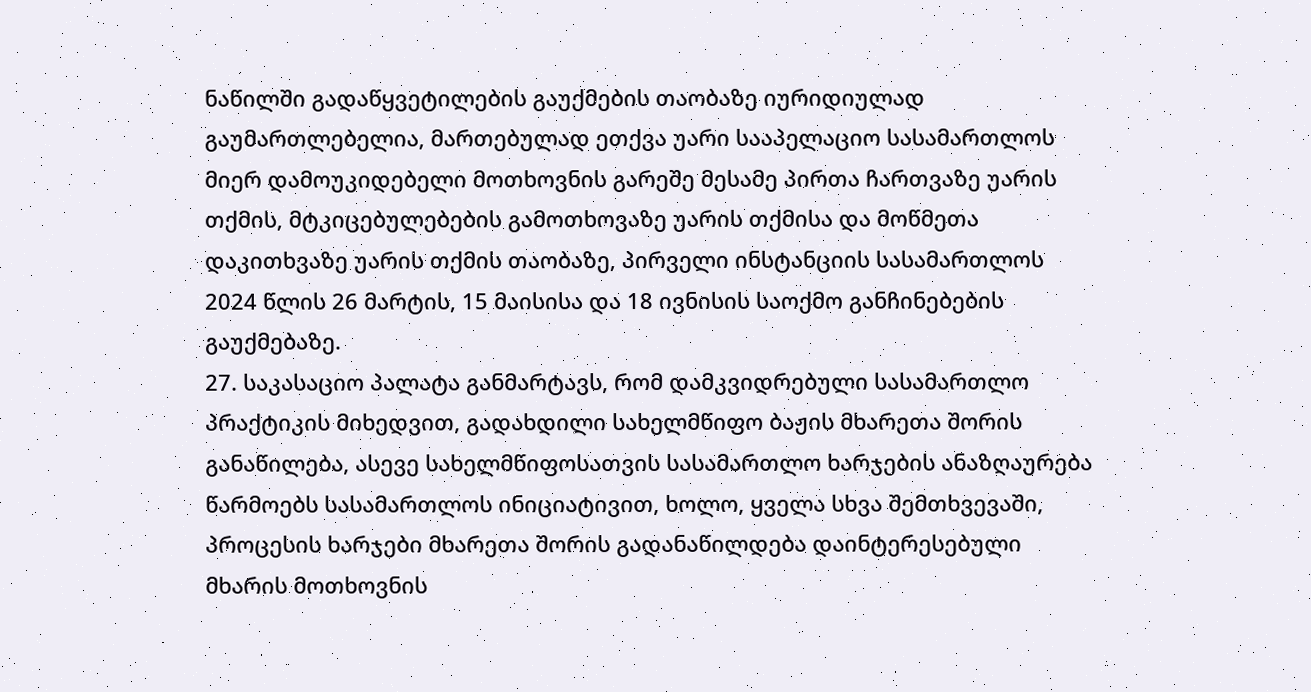ნაწილში გადაწყვეტილების გაუქმების თაობაზე იურიდიულად გაუმართლებელია, მართებულად ეთქვა უარი სააპელაციო სასამართლოს მიერ დამოუკიდებელი მოთხოვნის გარეშე მესამე პირთა ჩართვაზე უარის თქმის, მტკიცებულებების გამოთხოვაზე უარის თქმისა და მოწმეთა დაკითხვაზე უარის თქმის თაობაზე, პირველი ინსტანციის სასამართლოს 2024 წლის 26 მარტის, 15 მაისისა და 18 ივნისის საოქმო განჩინებების გაუქმებაზე.
27. საკასაციო პალატა განმარტავს, რომ დამკვიდრებული სასამართლო პრაქტიკის მიხედვით, გადახდილი სახელმწიფო ბაჟის მხარეთა შორის განაწილება, ასევე სახელმწიფოსათვის სასამართლო ხარჯების ანაზღაურება წარმოებს სასამართლოს ინიციატივით, ხოლო, ყველა სხვა შემთხვევაში, პროცესის ხარჯები მხარეთა შორის გადანაწილდება დაინტერესებული მხარის მოთხოვნის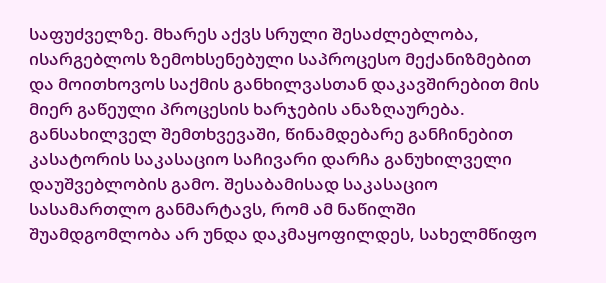საფუძველზე. მხარეს აქვს სრული შესაძლებლობა, ისარგებლოს ზემოხსენებული საპროცესო მექანიზმებით და მოითხოვოს საქმის განხილვასთან დაკავშირებით მის მიერ გაწეული პროცესის ხარჯების ანაზღაურება. განსახილველ შემთხვევაში, წინამდებარე განჩინებით კასატორის საკასაციო საჩივარი დარჩა განუხილველი დაუშვებლობის გამო. შესაბამისად საკასაციო სასამართლო განმარტავს, რომ ამ ნაწილში შუამდგომლობა არ უნდა დაკმაყოფილდეს, სახელმწიფო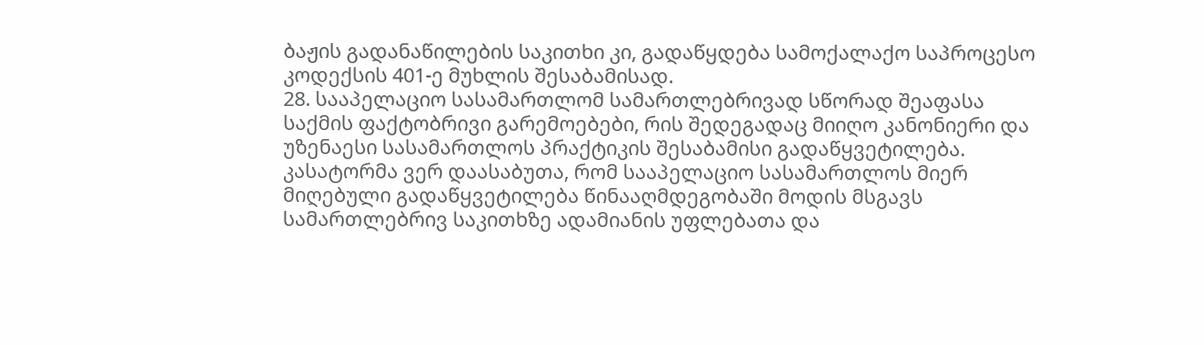ბაჟის გადანაწილების საკითხი კი, გადაწყდება სამოქალაქო საპროცესო კოდექსის 401-ე მუხლის შესაბამისად.
28. სააპელაციო სასამართლომ სამართლებრივად სწორად შეაფასა საქმის ფაქტობრივი გარემოებები, რის შედეგადაც მიიღო კანონიერი და უზენაესი სასამართლოს პრაქტიკის შესაბამისი გადაწყვეტილება. კასატორმა ვერ დაასაბუთა, რომ სააპელაციო სასამართლოს მიერ მიღებული გადაწყვეტილება წინააღმდეგობაში მოდის მსგავს სამართლებრივ საკითხზე ადამიანის უფლებათა და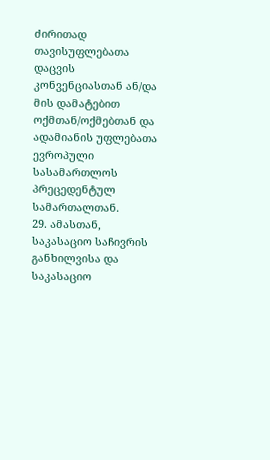ძირითად თავისუფლებათა დაცვის კონვენციასთან ან/და მის დამატებით ოქმთან/ოქმებთან და ადამიანის უფლებათა ევროპული სასამართლოს პრეცედენტულ სამართალთან.
29. ამასთან, საკასაციო საჩივრის განხილვისა და საკასაციო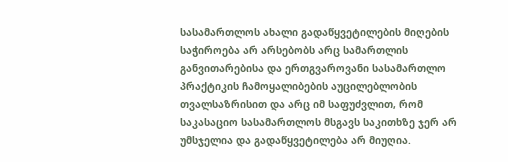სასამართლოს ახალი გადაწყვეტილების მიღების საჭიროება არ არსებობს არც სამართლის განვითარებისა და ერთგვაროვანი სასამართლო პრაქტიკის ჩამოყალიბების აუცილებლობის თვალსაზრისით და არც იმ საფუძვლით, რომ საკასაციო სასამართლოს მსგავს საკითხზე ჯერ არ უმსჯელია და გადაწყვეტილება არ მიუღია.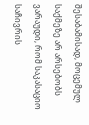შესაბამისად, მოცემულ საქმეზე არ არსებობს ვარაუდი, რომ საკასაციო საჩივრის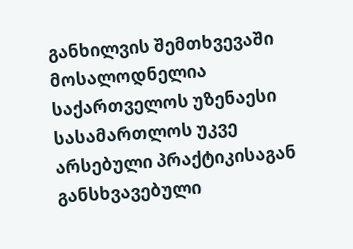განხილვის შემთხვევაში მოსალოდნელია საქართველოს უზენაესი სასამართლოს უკვე არსებული პრაქტიკისაგან განსხვავებული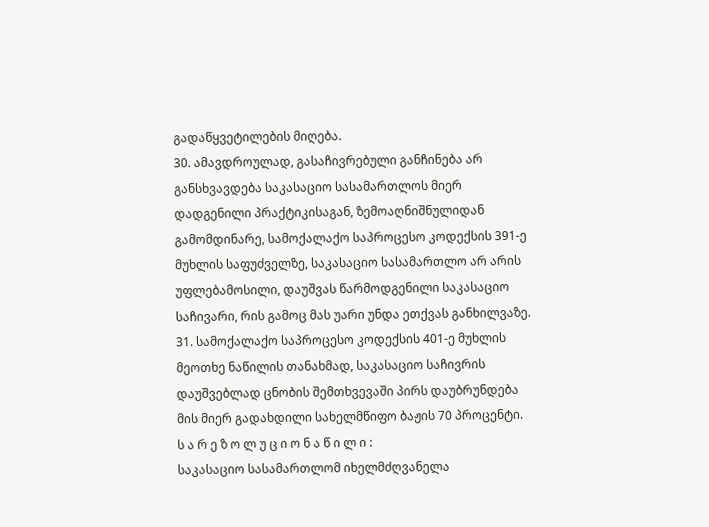გადაწყვეტილების მიღება.
30. ამავდროულად, გასაჩივრებული განჩინება არ განსხვავდება საკასაციო სასამართლოს მიერ დადგენილი პრაქტიკისაგან, ზემოაღნიშნულიდან გამომდინარე, სამოქალაქო საპროცესო კოდექსის 391-ე მუხლის საფუძველზე, საკასაციო სასამართლო არ არის უფლებამოსილი, დაუშვას წარმოდგენილი საკასაციო საჩივარი, რის გამოც მას უარი უნდა ეთქვას განხილვაზე.
31. სამოქალაქო საპროცესო კოდექსის 401-ე მუხლის მეოთხე ნაწილის თანახმად, საკასაციო საჩივრის დაუშვებლად ცნობის შემთხვევაში პირს დაუბრუნდება მის მიერ გადახდილი სახელმწიფო ბაჟის 70 პროცენტი.
ს ა რ ე ზ ო ლ უ ც ი ო ნ ა წ ი ლ ი :
საკასაციო სასამართლომ იხელმძღვანელა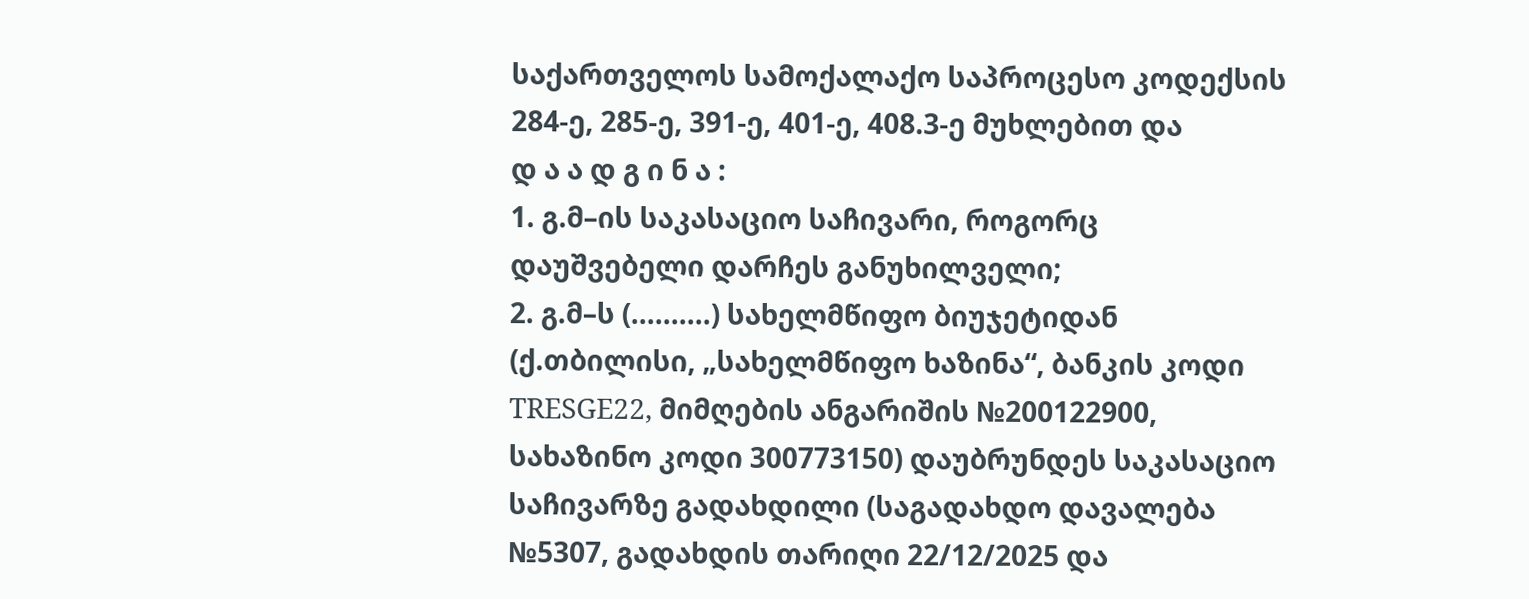საქართველოს სამოქალაქო საპროცესო კოდექსის 284-ე, 285-ე, 391-ე, 401-ე, 408.3-ე მუხლებით და
დ ა ა დ გ ი ნ ა :
1. გ.მ–ის საკასაციო საჩივარი, როგორც დაუშვებელი დარჩეს განუხილველი;
2. გ.მ–ს (..........) სახელმწიფო ბიუჯეტიდან (ქ.თბილისი, „სახელმწიფო ხაზინა“, ბანკის კოდი TRESGE22, მიმღების ანგარიშის №200122900, სახაზინო კოდი 300773150) დაუბრუნდეს საკასაციო საჩივარზე გადახდილი (საგადახდო დავალება №5307, გადახდის თარიღი 22/12/2025 და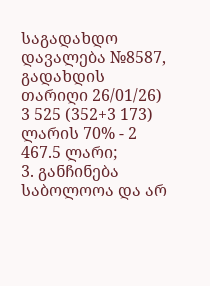საგადახდო დავალება №8587, გადახდის თარიღი 26/01/26) 3 525 (352+3 173) ლარის 70% - 2 467.5 ლარი;
3. განჩინება საბოლოოა და არ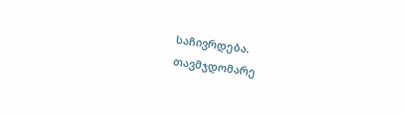საჩივრდება.
თავმჯდომარე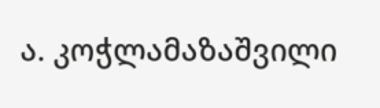ა. კოჭლამაზაშვილი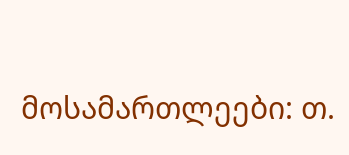მოსამართლეები: თ.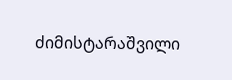ძიმისტარაშვილი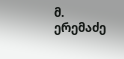მ. ერემაძე